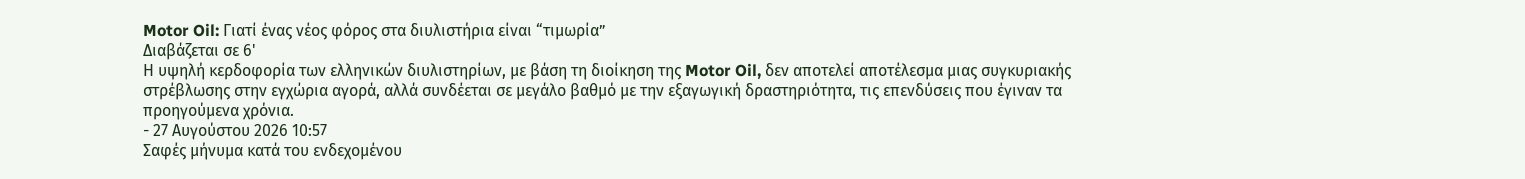Motor Oil: Γιατί ένας νέος φόρος στα διυλιστήρια είναι “τιμωρία”
Διαβάζεται σε 6'
Η υψηλή κερδοφορία των ελληνικών διυλιστηρίων, με βάση τη διοίκηση της Motor Oil, δεν αποτελεί αποτέλεσμα μιας συγκυριακής στρέβλωσης στην εγχώρια αγορά, αλλά συνδέεται σε μεγάλο βαθμό με την εξαγωγική δραστηριότητα, τις επενδύσεις που έγιναν τα προηγούμενα χρόνια.
- 27 Αυγούστου 2026 10:57
Σαφές μήνυμα κατά του ενδεχομένου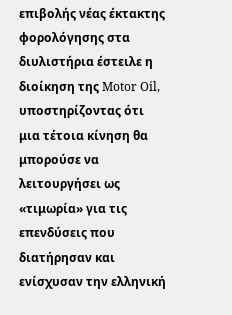επιβολής νέας έκτακτης φορολόγησης στα διυλιστήρια έστειλε η διοίκηση της Motor Oil, υποστηρίζοντας ότι μια τέτοια κίνηση θα μπορούσε να λειτουργήσει ως «τιμωρία» για τις επενδύσεις που διατήρησαν και ενίσχυσαν την ελληνική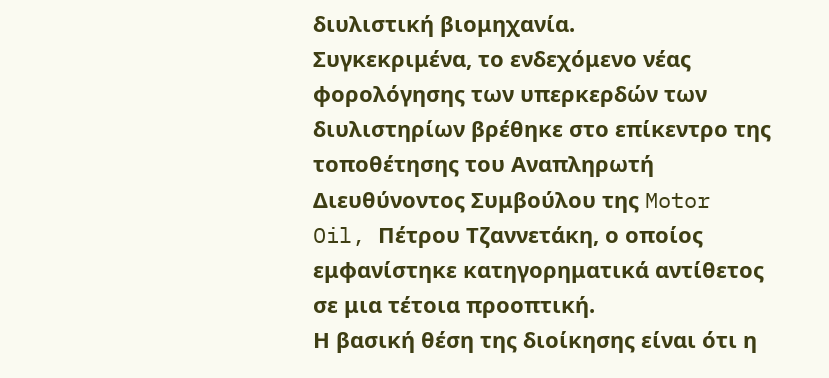διυλιστική βιομηχανία.
Συγκεκριμένα, το ενδεχόμενο νέας φορολόγησης των υπερκερδών των διυλιστηρίων βρέθηκε στο επίκεντρο της τοποθέτησης του Αναπληρωτή Διευθύνοντος Συμβούλου της Motor Oil, Πέτρου Τζαννετάκη, ο οποίος εμφανίστηκε κατηγορηματικά αντίθετος σε μια τέτοια προοπτική.
Η βασική θέση της διοίκησης είναι ότι η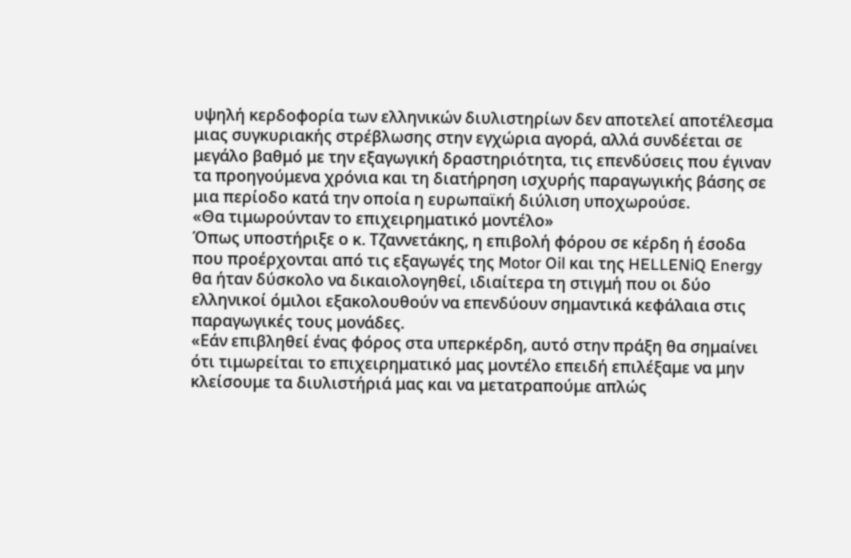υψηλή κερδοφορία των ελληνικών διυλιστηρίων δεν αποτελεί αποτέλεσμα μιας συγκυριακής στρέβλωσης στην εγχώρια αγορά, αλλά συνδέεται σε μεγάλο βαθμό με την εξαγωγική δραστηριότητα, τις επενδύσεις που έγιναν τα προηγούμενα χρόνια και τη διατήρηση ισχυρής παραγωγικής βάσης σε μια περίοδο κατά την οποία η ευρωπαϊκή διύλιση υποχωρούσε.
«Θα τιμωρούνταν το επιχειρηματικό μοντέλο»
Όπως υποστήριξε ο κ. Τζαννετάκης, η επιβολή φόρου σε κέρδη ή έσοδα που προέρχονται από τις εξαγωγές της Motor Oil και της HELLENiQ Energy θα ήταν δύσκολο να δικαιολογηθεί, ιδιαίτερα τη στιγμή που οι δύο ελληνικοί όμιλοι εξακολουθούν να επενδύουν σημαντικά κεφάλαια στις παραγωγικές τους μονάδες.
«Εάν επιβληθεί ένας φόρος στα υπερκέρδη, αυτό στην πράξη θα σημαίνει ότι τιμωρείται το επιχειρηματικό μας μοντέλο επειδή επιλέξαμε να μην κλείσουμε τα διυλιστήριά μας και να μετατραπούμε απλώς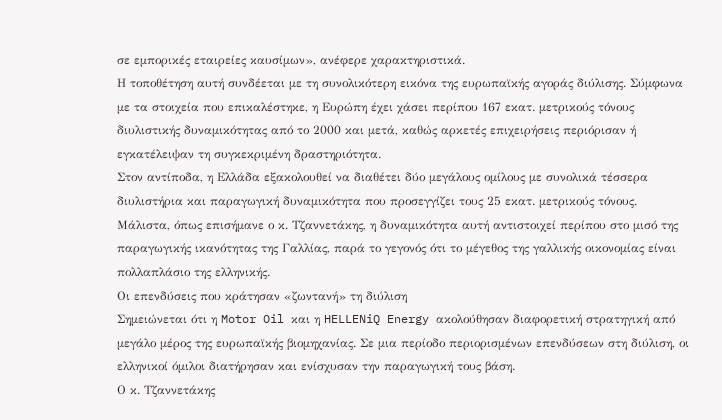σε εμπορικές εταιρείες καυσίμων», ανέφερε χαρακτηριστικά.
Η τοποθέτηση αυτή συνδέεται με τη συνολικότερη εικόνα της ευρωπαϊκής αγοράς διύλισης. Σύμφωνα με τα στοιχεία που επικαλέστηκε, η Ευρώπη έχει χάσει περίπου 167 εκατ. μετρικούς τόνους διυλιστικής δυναμικότητας από το 2000 και μετά, καθώς αρκετές επιχειρήσεις περιόρισαν ή εγκατέλειψαν τη συγκεκριμένη δραστηριότητα.
Στον αντίποδα, η Ελλάδα εξακολουθεί να διαθέτει δύο μεγάλους ομίλους με συνολικά τέσσερα διυλιστήρια και παραγωγική δυναμικότητα που προσεγγίζει τους 25 εκατ. μετρικούς τόνους.
Μάλιστα, όπως επισήμανε ο κ. Τζαννετάκης, η δυναμικότητα αυτή αντιστοιχεί περίπου στο μισό της παραγωγικής ικανότητας της Γαλλίας, παρά το γεγονός ότι το μέγεθος της γαλλικής οικονομίας είναι πολλαπλάσιο της ελληνικής.
Οι επενδύσεις που κράτησαν «ζωντανή» τη διύλιση
Σημειώνεται ότι η Motor Oil και η HELLENiQ Energy ακολούθησαν διαφορετική στρατηγική από μεγάλο μέρος της ευρωπαϊκής βιομηχανίας. Σε μια περίοδο περιορισμένων επενδύσεων στη διύλιση, οι ελληνικοί όμιλοι διατήρησαν και ενίσχυσαν την παραγωγική τους βάση.
Ο κ. Τζαννετάκης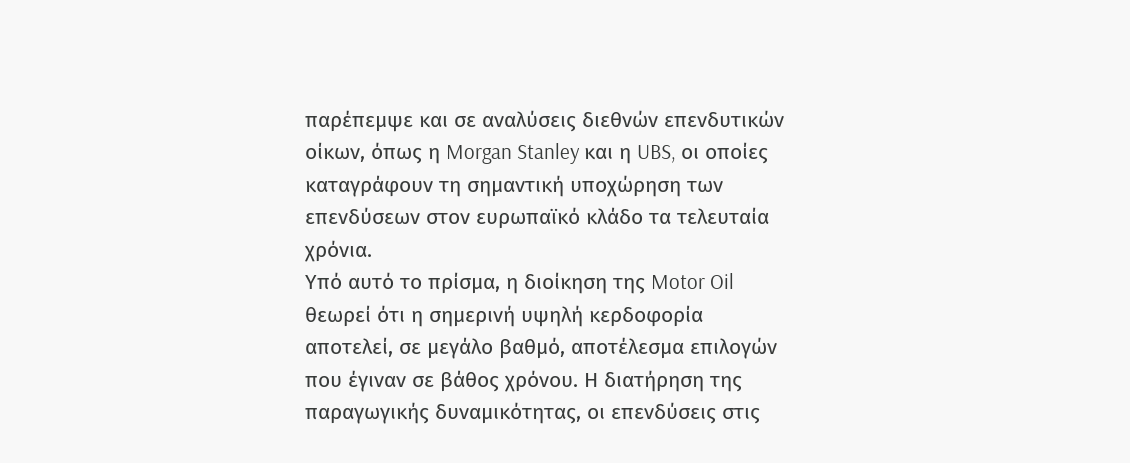παρέπεμψε και σε αναλύσεις διεθνών επενδυτικών οίκων, όπως η Morgan Stanley και η UBS, οι οποίες καταγράφουν τη σημαντική υποχώρηση των επενδύσεων στον ευρωπαϊκό κλάδο τα τελευταία χρόνια.
Υπό αυτό το πρίσμα, η διοίκηση της Motor Oil θεωρεί ότι η σημερινή υψηλή κερδοφορία αποτελεί, σε μεγάλο βαθμό, αποτέλεσμα επιλογών που έγιναν σε βάθος χρόνου. Η διατήρηση της παραγωγικής δυναμικότητας, οι επενδύσεις στις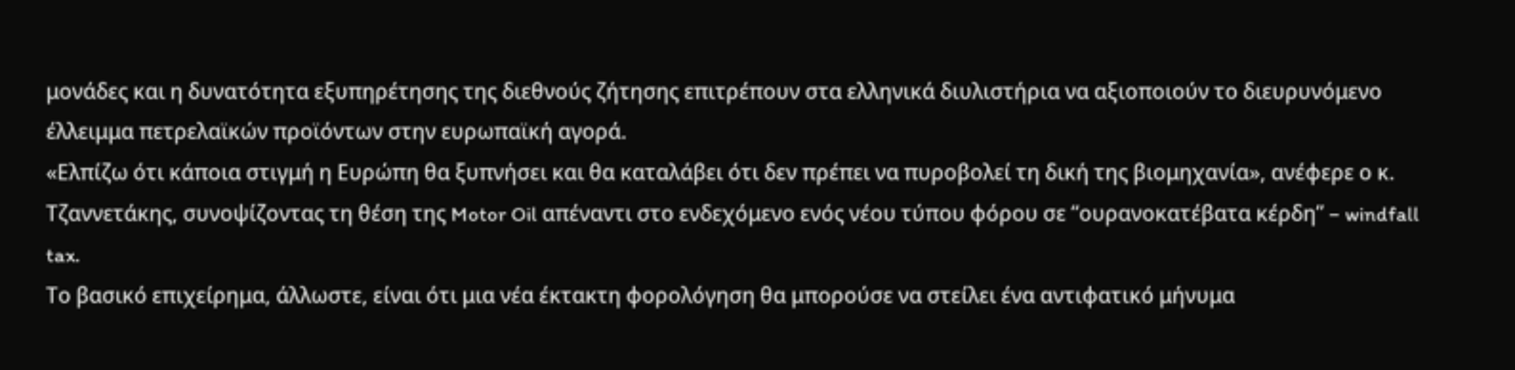μονάδες και η δυνατότητα εξυπηρέτησης της διεθνούς ζήτησης επιτρέπουν στα ελληνικά διυλιστήρια να αξιοποιούν το διευρυνόμενο έλλειμμα πετρελαϊκών προϊόντων στην ευρωπαϊκή αγορά.
«Ελπίζω ότι κάποια στιγμή η Ευρώπη θα ξυπνήσει και θα καταλάβει ότι δεν πρέπει να πυροβολεί τη δική της βιομηχανία», ανέφερε ο κ. Τζαννετάκης, συνοψίζοντας τη θέση της Motor Oil απέναντι στο ενδεχόμενο ενός νέου τύπου φόρου σε “ουρανοκατέβατα κέρδη” – windfall tax.
Το βασικό επιχείρημα, άλλωστε, είναι ότι μια νέα έκτακτη φορολόγηση θα μπορούσε να στείλει ένα αντιφατικό μήνυμα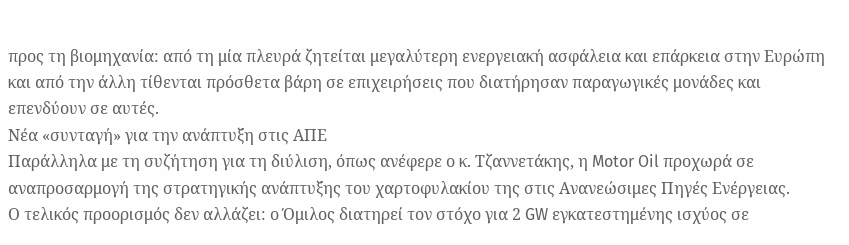προς τη βιομηχανία: από τη μία πλευρά ζητείται μεγαλύτερη ενεργειακή ασφάλεια και επάρκεια στην Ευρώπη και από την άλλη τίθενται πρόσθετα βάρη σε επιχειρήσεις που διατήρησαν παραγωγικές μονάδες και επενδύουν σε αυτές.
Νέα «συνταγή» για την ανάπτυξη στις ΑΠΕ
Παράλληλα με τη συζήτηση για τη διύλιση, όπως ανέφερε ο κ. Τζαννετάκης, η Motor Oil προχωρά σε αναπροσαρμογή της στρατηγικής ανάπτυξης του χαρτοφυλακίου της στις Ανανεώσιμες Πηγές Ενέργειας.
Ο τελικός προορισμός δεν αλλάζει: ο Όμιλος διατηρεί τον στόχο για 2 GW εγκατεστημένης ισχύος σε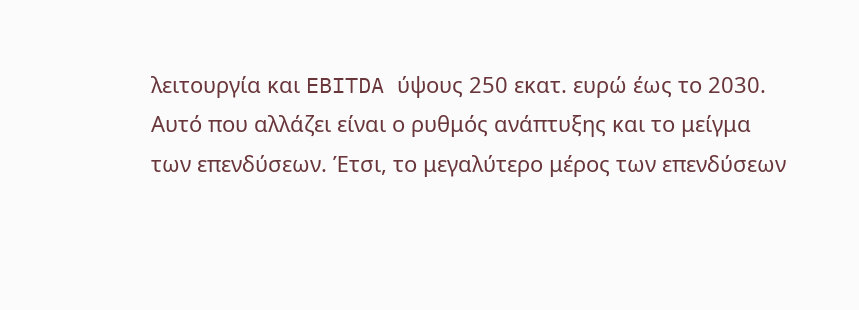λειτουργία και EBITDA ύψους 250 εκατ. ευρώ έως το 2030. Αυτό που αλλάζει είναι ο ρυθμός ανάπτυξης και το μείγμα των επενδύσεων. Έτσι, το μεγαλύτερο μέρος των επενδύσεων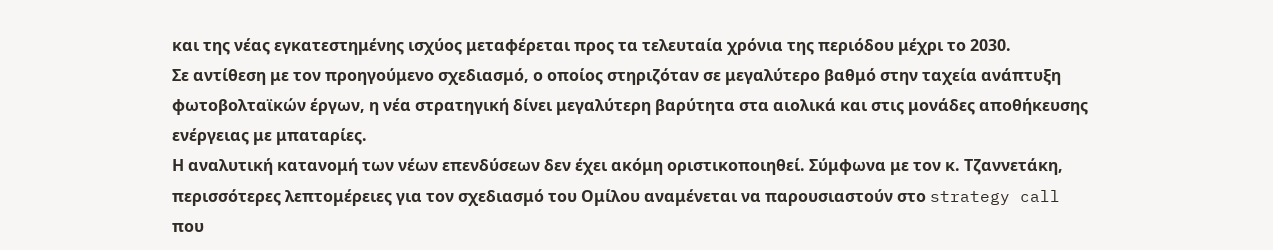και της νέας εγκατεστημένης ισχύος μεταφέρεται προς τα τελευταία χρόνια της περιόδου μέχρι το 2030.
Σε αντίθεση με τον προηγούμενο σχεδιασμό, ο οποίος στηριζόταν σε μεγαλύτερο βαθμό στην ταχεία ανάπτυξη φωτοβολταϊκών έργων, η νέα στρατηγική δίνει μεγαλύτερη βαρύτητα στα αιολικά και στις μονάδες αποθήκευσης ενέργειας με μπαταρίες.
Η αναλυτική κατανομή των νέων επενδύσεων δεν έχει ακόμη οριστικοποιηθεί. Σύμφωνα με τον κ. Τζαννετάκη, περισσότερες λεπτομέρειες για τον σχεδιασμό του Ομίλου αναμένεται να παρουσιαστούν στο strategy call που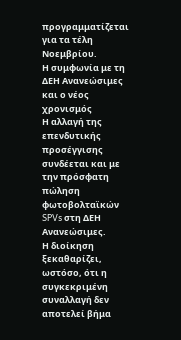προγραμματίζεται για τα τέλη Νοεμβρίου.
Η συμφωνία με τη ΔΕΗ Ανανεώσιμες και ο νέος χρονισμός
Η αλλαγή της επενδυτικής προσέγγισης συνδέεται και με την πρόσφατη πώληση φωτοβολταϊκών SPVs στη ΔΕΗ Ανανεώσιμες.
Η διοίκηση ξεκαθαρίζει, ωστόσο, ότι η συγκεκριμένη συναλλαγή δεν αποτελεί βήμα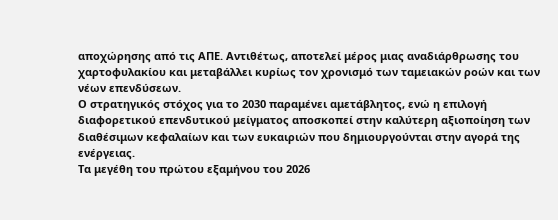αποχώρησης από τις ΑΠΕ. Αντιθέτως, αποτελεί μέρος μιας αναδιάρθρωσης του χαρτοφυλακίου και μεταβάλλει κυρίως τον χρονισμό των ταμειακών ροών και των νέων επενδύσεων.
Ο στρατηγικός στόχος για το 2030 παραμένει αμετάβλητος, ενώ η επιλογή διαφορετικού επενδυτικού μείγματος αποσκοπεί στην καλύτερη αξιοποίηση των διαθέσιμων κεφαλαίων και των ευκαιριών που δημιουργούνται στην αγορά της ενέργειας.
Τα μεγέθη του πρώτου εξαμήνου του 2026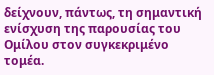δείχνουν, πάντως, τη σημαντική ενίσχυση της παρουσίας του Ομίλου στον συγκεκριμένο τομέα.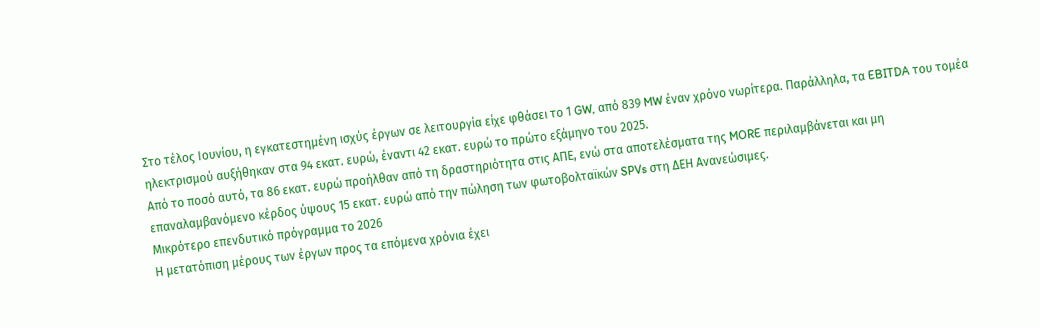Στο τέλος Ιουνίου, η εγκατεστημένη ισχύς έργων σε λειτουργία είχε φθάσει το 1 GW, από 839 MW έναν χρόνο νωρίτερα. Παράλληλα, τα EBITDA του τομέα ηλεκτρισμού αυξήθηκαν στα 94 εκατ. ευρώ, έναντι 42 εκατ. ευρώ το πρώτο εξάμηνο του 2025.
Από το ποσό αυτό, τα 86 εκατ. ευρώ προήλθαν από τη δραστηριότητα στις ΑΠΕ, ενώ στα αποτελέσματα της MORE περιλαμβάνεται και μη επαναλαμβανόμενο κέρδος ύψους 15 εκατ. ευρώ από την πώληση των φωτοβολταϊκών SPVs στη ΔΕΗ Ανανεώσιμες.
Μικρότερο επενδυτικό πρόγραμμα το 2026
Η μετατόπιση μέρους των έργων προς τα επόμενα χρόνια έχει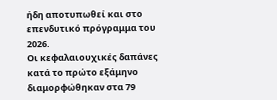ήδη αποτυπωθεί και στο επενδυτικό πρόγραμμα του 2026.
Οι κεφαλαιουχικές δαπάνες κατά το πρώτο εξάμηνο διαμορφώθηκαν στα 79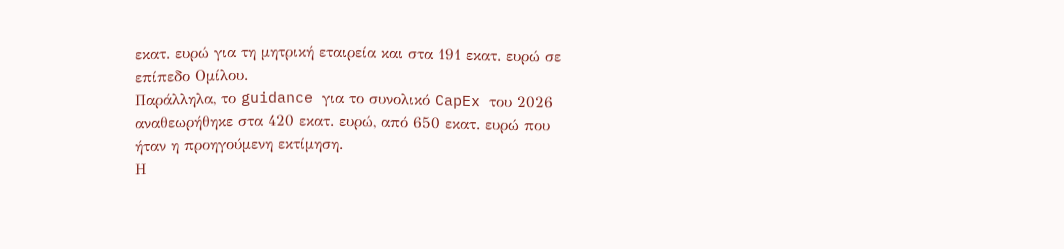εκατ. ευρώ για τη μητρική εταιρεία και στα 191 εκατ. ευρώ σε επίπεδο Ομίλου.
Παράλληλα, το guidance για το συνολικό CapEx του 2026 αναθεωρήθηκε στα 420 εκατ. ευρώ, από 650 εκατ. ευρώ που ήταν η προηγούμενη εκτίμηση.
Η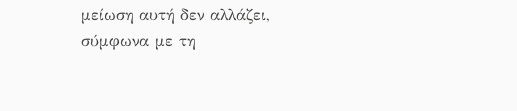μείωση αυτή δεν αλλάζει, σύμφωνα με τη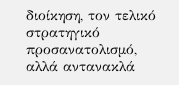διοίκηση, τον τελικό στρατηγικό προσανατολισμό, αλλά αντανακλά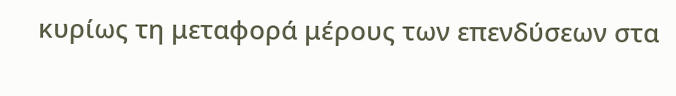κυρίως τη μεταφορά μέρους των επενδύσεων στα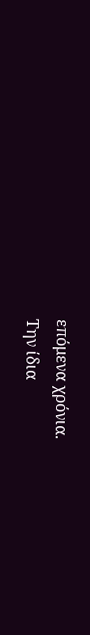επόμενα χρόνια.
Την ίδια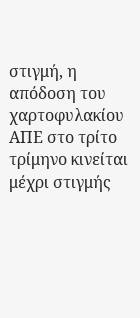στιγμή, η απόδοση του χαρτοφυλακίου ΑΠΕ στο τρίτο τρίμηνο κινείται μέχρι στιγμής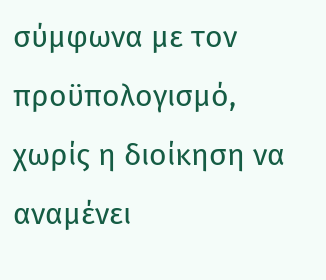σύμφωνα με τον προϋπολογισμό, χωρίς η διοίκηση να αναμένει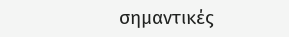σημαντικές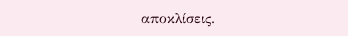αποκλίσεις.